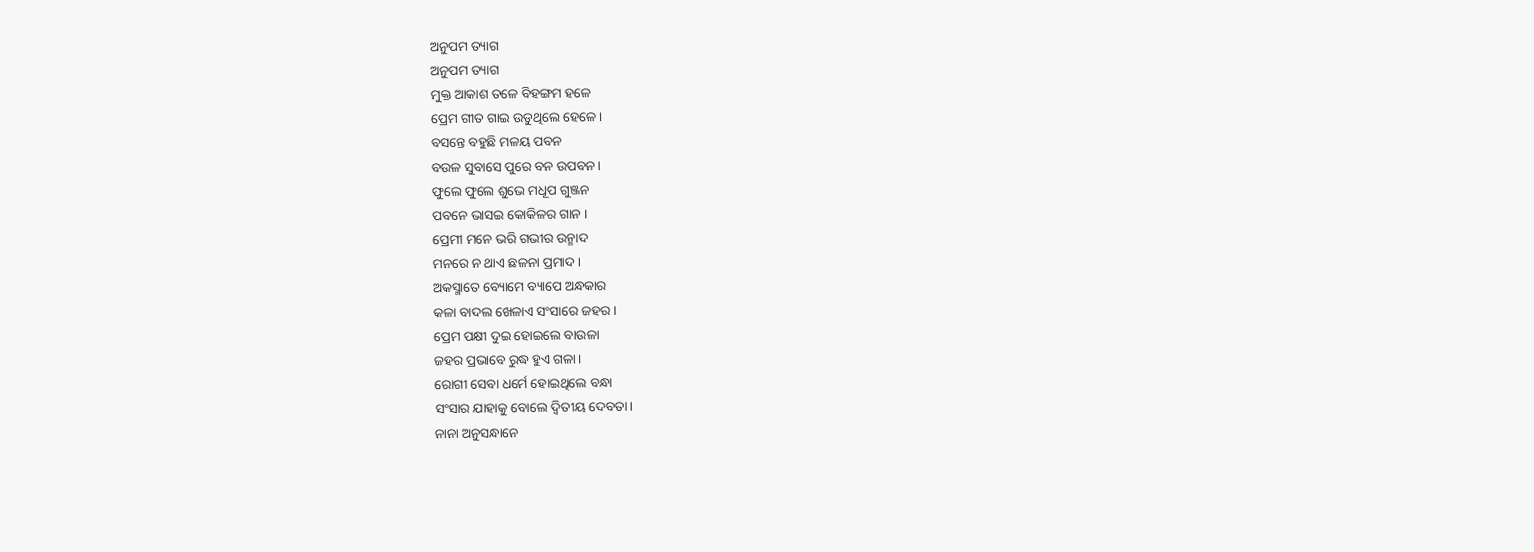ଅନୁପମ ତ୍ୟାଗ
ଅନୁପମ ତ୍ୟାଗ
ମୁକ୍ତ ଆକାଶ ତଳେ ବିହଙ୍ଗମ ହଳେ
ପ୍ରେମ ଗୀତ ଗାଇ ଉଡୁଥିଲେ ହେଳେ ।
ବସନ୍ତେ ବହୁଛି ମଳୟ ପବନ
ବଉଳ ସୁବାସେ ପୁରେ ବନ ଉପବନ ।
ଫୁଲେ ଫୁଲେ ଶୁଭେ ମଧୂପ ଗୁଞ୍ଜନ
ପବନେ ଭାସଇ କୋକିଳର ଗାନ ।
ପ୍ରେମୀ ମନେ ଭରି ଗଭୀର ଉନ୍ମାଦ
ମନରେ ନ ଥାଏ ଛଳନା ପ୍ରମାଦ ।
ଅକସ୍ମାତେ ବ୍ୟୋମେ ବ୍ୟାପେ ଅନ୍ଧକାର
କଳା ବାଦଲ ଖେଳାଏ ସଂସାରେ ଜହର ।
ପ୍ରେମ ପକ୍ଷୀ ଦୁଇ ହୋଇଲେ ବାଉଳା
ଜହର ପ୍ରଭାବେ ରୁଦ୍ଧ ହୁଏ ଗଳା।
ରୋଗୀ ସେବା ଧର୍ମେ ହୋଇଥିଲେ ବନ୍ଧା
ସଂସାର ଯାହାକୁ ବୋଲେ ଦ୍ଵିତୀୟ ଦେବତା।
ନାନା ଅନୁସନ୍ଧାନେ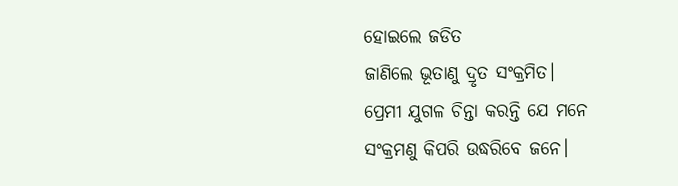ହୋଇଲେ ଜଡିତ
ଜାଣିଲେ ଭୂତାଣୁ ଦ୍ରୃତ ସଂକ୍ରମିତ।
ପ୍ରେମୀ ଯୁଗଳ ଚିନ୍ତା କରନ୍ତି ଯେ ମନେ
ସଂକ୍ରମଣୁ କିପରି ଉଦ୍ଧରିବେ ଜନେ।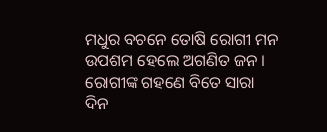ମଧୁର ବଚନେ ତୋଷି ରୋଗୀ ମନ
ଉପଶମ ହେଲେ ଅଗଣିତ ଜନ ।
ରୋଗୀଙ୍କ ଗହଣେ ବିତେ ସାରା ଦିନ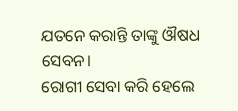ଯତନେ କରାନ୍ତି ତାଙ୍କୁ ଔଷଧ ସେବନ।
ରୋଗୀ ସେବା କରି ହେଲେ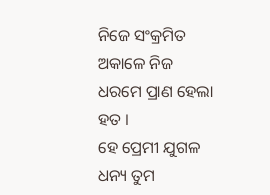ନିଜେ ସଂକ୍ରମିତ
ଅକାଳେ ନିଜ ଧରମେ ପ୍ରାଣ ହେଲା ହତ ।
ହେ ପ୍ରେମୀ ଯୁଗଳ ଧନ୍ୟ ତୁମ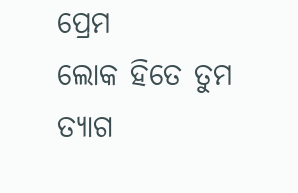ପ୍ରେମ
ଲୋକ ହିତେ ତୁମ ତ୍ୟାଗ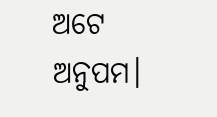ଅଟେ ଅନୁପମ।